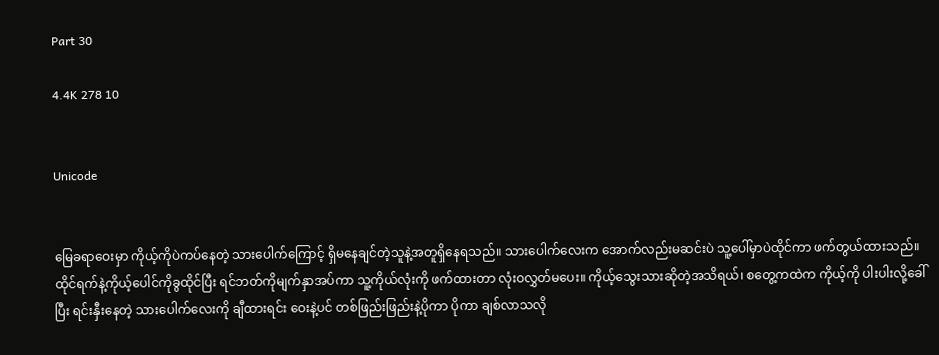Part 30

4.4K 278 10


Unicode


မြေခရာဝေးမှာ ကိုယ့်ကိုပဲကပ်နေတဲ့ သားပေါက်ကြောင့် ရှိမနေချင်တဲ့သူနဲ့အတူရှိနေရသည်။ သားပေါက်လေးက အောက်လည်းမဆင်းပဲ သူ့ပေါ်မှာပဲထိုင်ကာ ဖက်တွယ်ထားသည်။ ထိုင်ရက်နဲ့ကိုယ့်ပေါင်ကိုခွထိုင်ပြီး ရင်ဘတ်ကိုမျက်နှာအပ်ကာ သူ့ကိုယ်လုံးကို ဖက်ထားတာ လုံးဝလွှတ်မပေး။ ကိုယ့်သွေးသားဆိုတဲ့အသိရယ်၊ စတွေ့ကထဲက ကိုယ့်ကို ပါးပါးလို့ခေါ်ပြီး ရင်းနှီးနေတဲ့ သားပေါက်လေးကို ချီထားရင်း ဝေးနဲ့ပင် တစ်ဖြည်းဖြည်းနဲ့ပိုကာ ပိုကာ ချစ်လာသလို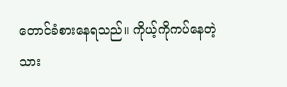တောင်ခံစားနေရသည်။ ကိုယ့်ကိုကပ်နေတဲ့ သား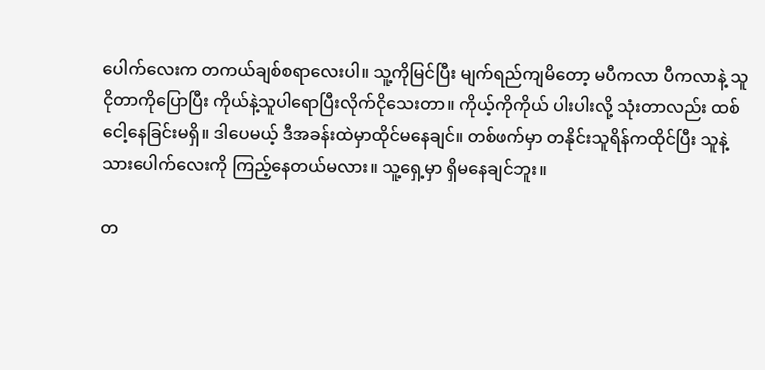ပေါက်လေးက တကယ်ချစ်စရာလေးပါ။ သူ့ကိုမြင်ပြီး မျက်ရည်ကျမိတော့ မပီကလာ ပီကလာနဲ့ သူငိုတာကိုပြောပြီး ကိုယ်နဲ့သူပါရောပြီးလိုက်ငိုသေးတာ။ ကိုယ့်ကိုကိုယ် ပါးပါးလို့ သုံးတာလည်း ထစ်ငေါ့နေခြင်းမရှိ။ ဒါပေမယ့် ဒီအခန်းထဲမှာထိုင်မနေချင်။ တစ်ဖက်မှာ တနိုင်းသူရိန်ကထိုင်ပြီး သူနဲ့သားပေါက်လေးကို ကြည့်နေတယ်မလား။ သူ့ရှေ့မှာ ရှိမနေချင်ဘူး။

တ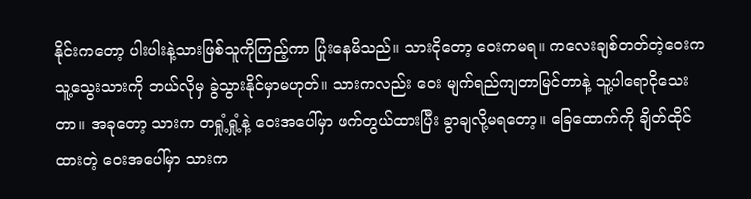နိုင်းကတော့ ပါးပါးနဲ့သားဖြစ်သူကိုကြည့်ကာ ပြုံးနေမိသည်။ သားငိုတော့ ဝေးကမရ။ ကလေးချစ်တတ်တဲ့ဝေးက သူ့သွေးသားကို ဘယ်လိုမှ ခွဲသွားနိုင်မှာမဟုတ်။ သားကလည်း ဝေး မျက်ရည်ကျတာမြင်တာနဲ့ သူ့ပါရောငိုသေးတာ။ အခုတော့ သားက တရှုံ့ရှုံ့နဲ့ ဝေးအပေါ်မှာ ဖက်တွယ်ထားပြီး ခွာချလို့မရတော့။ ခြေထောက်ကို ချိတ်ထိုင်ထားတဲ့ ဝေးအပေါ်မှာ သားက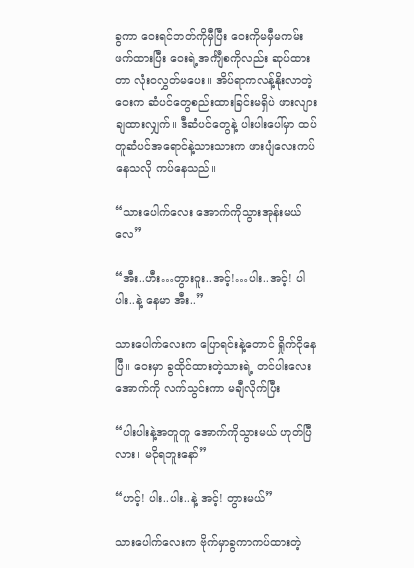ခွကာ ဝေးရင်ဘတ်ကိုမှီပြီး ဝေးကိုမမှီမကမ်း ဖက်ထားပြီး ဝေးရဲ့အင်္ကျီစကိုလည်း ဆုပ်ထားတာ လုံးဝလွှတ်မပေး။ အိပ်ရာကလန့်နိုးလာတဲ့ဝေးက ဆံပင်တွေစည်းထားခြင်းမရှိပဲ ဖားလျားချထားလျှက်။ ဒီဆံပင်တွေနဲ့ ပါးပါးပေါ်မှာ ထပ်တူဆံပင်အရောင်နဲ့သားသားက ဖားပျံလေးကပ်နေသလို ကပ်နေသည်။

“သားပေါက်လေး အောက်ကိုသွားအုန်းမယ်လေ”

“အီး..ဟီး…တွားဝူး..အင့်!…ပါး..အင့်! ပါပါး..နဲ့ နေမာ အီး..”

သားပေါက်လေးက ပြောရင်းနဲ့တောင် ရှိုက်ငိုနေပြီ။ ဝေးမှာ ခွထိုင်ထားတဲ့သားရဲ့ တင်ပါးလေးအောက်ကို လက်သွင်းကာ မချီလိုက်ပြီး

“ပါးပါးနဲ့အတူတူ‌ အောက်ကိုသွားမယ် ဟုတ်ပြီလား၊ မငိုရဘူးနော်”

“ဟင့်! ပါး..ပါး..နဲ့ အင့်! တွားမယ်”

သားပေါက်လေးက ဗိုက်မှာခွကာကပ်ထားတဲ့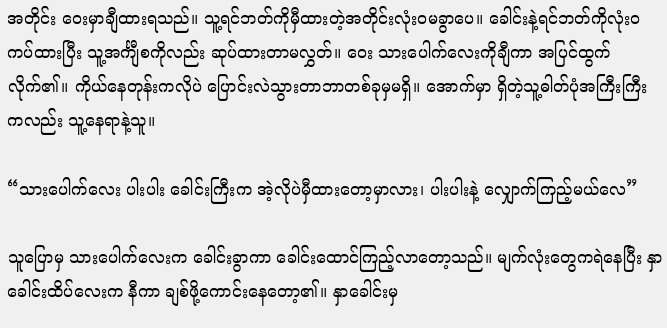အတိုင်း ဝေးမှာချီထားရသည်။ သူ့ရင်ဘတ်ကိုမှီထားတဲ့အတိုင်းလုံးဝမခွာပေ။ ခေါင်းနဲ့ရင်ဘတ်ကိုလုံးဝကပ်ထားပြီး သူ့အင်္ကျီစကိုလည်း ဆုပ်ထားတာမလွှတ်။ ဝေး သားပေါက်လေးကိုချီကာ အပြင်ထွက်လိုက်၏။ ကိုယ်နေတုန်းကလိုပဲ ပြောင်းလဲသွားတာဘာတစ်ခုမှမရှိ။ အောက်မှာ ရှိတဲ့သူ့ဓါတ်ပုံအကြီးကြီးကလည်း သူ့နေရာနဲ့သူ။

“သားပေါက်လေး ပါးပါး ခေါင်းကြီးက အဲ့လိုပဲမှီထားတော့မှာလား၊ ပါးပါးနဲ့ လျှောက်ကြည့်မယ်လေ”

သူပြောမှ သားပေါက်လေးက ခေါင်းခွာကာ ခေါင်းထောင်ကြည့်လာတော့သည်။ မျက်လုံးတွေကရဲနေပြီး နှာခေါင်းထိပ်လေးက နီကာ ချစ်ဖို့ကောင်းနေတော့၏။ နှာခေါင်းမှ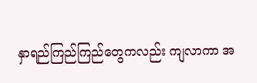နှာရည်ကြည်ကြည်တွေကလည်း ကျလာကာ အ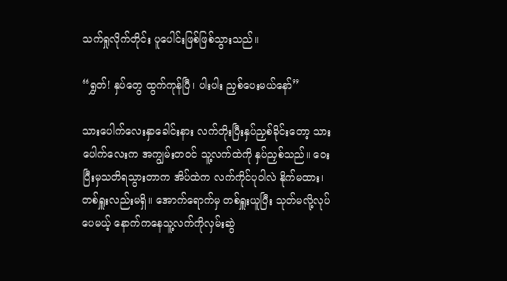သက်ရှုလိုက်တိုင်း ပူပေါင်းဖြစ်ဖြစ်သွားသည်။

“ရွှတ်! နှပ်တွေ ထွက်ကုန်ပြီ၊ ပါးပါး ညှစ်ပေးမယ်နော်”

သားပေါက်လေးနှာခေါင်းနား လက်တိုးပြီးနှပ်ညှစ်ခိုင်းတော့ သားပေါက်လေးက အကျွမ်းတဝင် သူ့လက်ထဲကို နှပ်ညှစ်သည်။ ဝေး ပြီးမှသတိရသွားတာက အိပ်ထဲက လက်ကိုင်ပုဝါလဲ နိုက်မထား၊ တစ်ရှူးလည်းမရှိ။ အောက်ရောက်မှ တစ်ရှူးယူပြီး သုတ်မလို့လုပ်ပေမယ့် နောက်ကနေသူ့လက်ကိုလှမ်းဆွဲ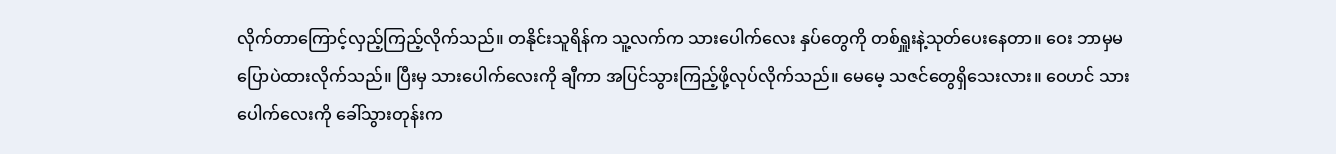လိုက်တာကြောင့်လှည့်ကြည့်လိုက်သည်။ တနိုင်းသူရိန်က သူ့လက်က သားပေါက်လေး နှပ်တွေကို တစ်ရှူးနဲ့သုတ်ပေးနေတာ။ ဝေး ဘာမှမပြောပဲထားလိုက်သည်။ ပြီးမှ သားပေါက်လေးကို ချီကာ အပြင်သွားကြည့်ဖို့လုပ်လိုက်သည်။ မေမေ့ သဇင်တွေရှိသေးလား။ ဝေဟင် သားပေါက်လေးကို ခေါ်သွားတုန်းက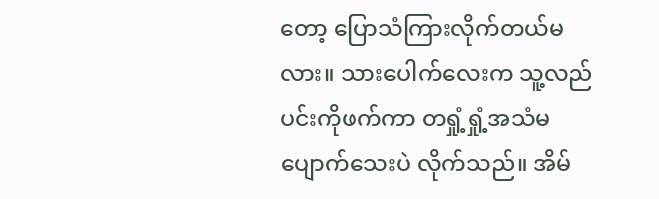တော့ ပြောသံကြားလိုက်တယ်မလား။ သားပေါက်လေးက သူ့လည်ပင်းကိုဖက်ကာ တရှုံ့ရှုံ့အသံမပျောက်သေးပဲ လိုက်သည်။ အိမ်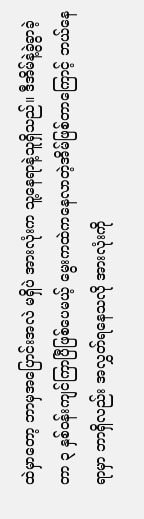ထဲမှာတော့ ဘာမှအပြောင်းအလဲ မရှိပဲ အားလုံးက သူ့နေရာနဲ့သူရှိသည်။ ဒီအိမ်နဲ့ခွဲခွာခဲ့တာ ၃ နှစ်ဝန်းကျင်ကြာပြီဖြစ်ပေမယ့် မွေးကထဲကနေလာတဲ့အိမ်ဖြစ်တာကြောင့် ဘယ်နေရာမှာ ဘာရှိလည်း အလွှတ်ရနေသလို အားလုံးကို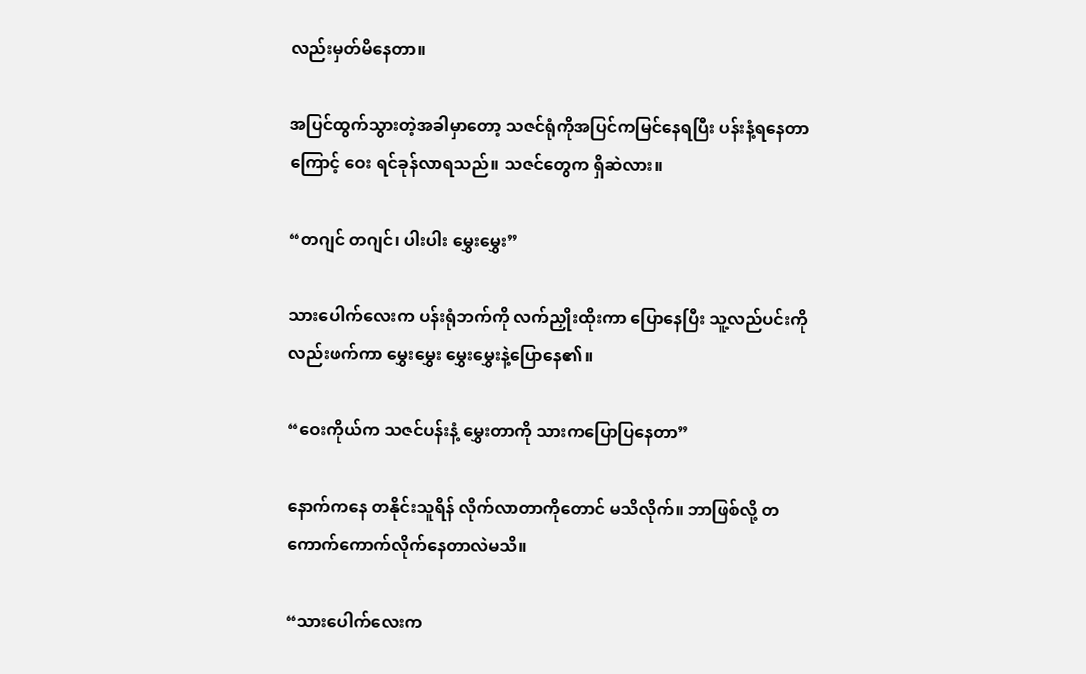လည်းမှတ်မိနေတာ။

အပြင်ထွက်သွားတဲ့အခါမှာတော့ သဇင်ရုံကိုအပြင်ကမြင်နေရပြီး ပန်းနံ့ရနေတာကြောင့် ဝေး ရင်ခုန်လာရသည်။ သဇင်တွေက ရှိဆဲလား။

“တဂျင် တဂျင်၊ ပါးပါး မွှေးမွှေး”

သားပေါက်လေးက ပန်းရုံဘက်ကို လက်ညှိုးထိုးကာ ပြောနေပြီး သူ့လည်ပင်းကိုလည်းဖက်ကာ မွှေးမွှေး မွှေးမွှေးနဲ့ပြောနေ၏။

“ဝေးကိုယ်က သဇင်ပန်းနံ့ မွှေးတာကို သားကပြောပြနေတာ”

နောက်ကနေ တနိုင်းသူရိန် လိုက်လာတာကိုတောင် မသိလိုက်။ ဘာဖြစ်လို့ တကောက်ကောက်လိုက်နေတာလဲမသိ။

“သားပေါက်လေးက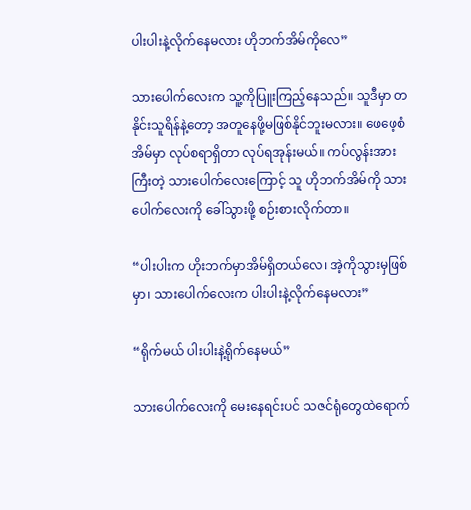ပါးပါးနဲ့လိုက်နေမလား ဟိုဘက်အိမ်ကိုလေ”

သားပေါက်လေးက သူ့ကိုပြူးကြည့်နေသည်။ သူဒီမှာ တနိုင်းသူရိန်နဲ့တော့ အတူနေဖို့မဖြစ်နိုင်ဘူးမလား။ ဖေဖေ့စံအိမ်မှာ လုပ်စရာရှိတာ လုပ်ရအုန်းမယ်။ ကပ်လွန်းအားကြီးတဲ့ သားပေါက်လေးကြောင့် သူ ဟိုဘက်အိမ်ကို သားပေါက်လေးကို ခေါ်သွားဖို့ စဉ်းစားလိုက်တာ။

“ပါးပါးက ဟိုးဘက်မှာအိမ်ရှိတယ်လေ၊ အဲ့ကိုသွားမှဖြစ်မှာ၊ သားပေါက်လေးက ပါးပါးနဲ့လိုက်နေမလား”

“ရိုက်မယ် ပါးပါးနဲ့ရိုက်နေမယ်”

သားပေါက်လေးကို မေးနေရင်းပင် သဇင်ရုံတွေထဲရောက်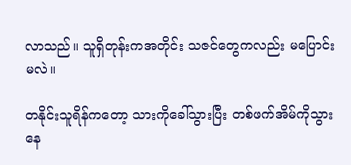လာသည်။ သူရှိတုန်းကအတိုင်း သဇင်တွေကလည်း မပြောင်းမလဲ။

တနိုင်းသူရိန်ကတော့ သားကိုခေါ်သွားပြီး တစ်ဖက်အိမ်ကိုသွားနေ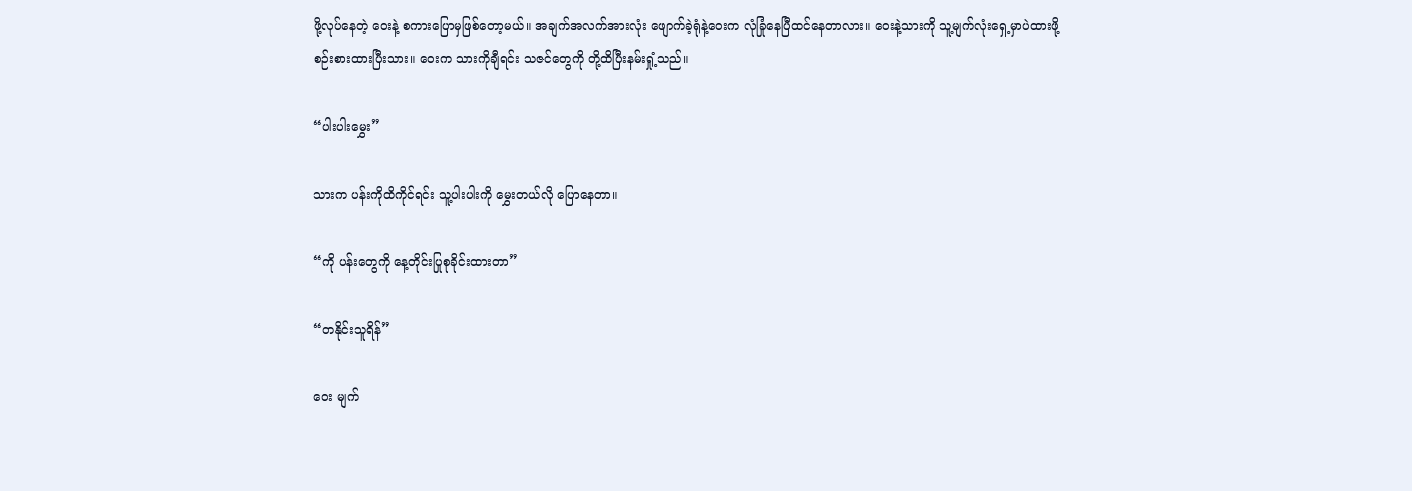ဖို့လုပ်နေတဲ့ ဝေးနဲ့ စကားပြောမှဖြစ်တော့မယ်။ အချက်အလက်အားလုံး ဖျောက်ခဲ့ရုံနဲ့ဝေးက လုံခြုံနေပြီထင်နေတာလား။ ဝေးနဲ့သားကို သူ့မျက်လုံးရှေ့မှာပဲထားဖို့ စဉ်းစားထားပြီးသား။ ဝေးက သားကိုချီရင်း သဇင်တွေကို တို့ထိပြီးနမ်းရှုံ့သည်။

“ပါးပါးမွှေး”

သားက ပန်းကိုထိကိုင်ရင်း သူ့ပါးပါးကို မွှေးတယ်လို ပြောနေတာ။

“ကို ပန်းတွေကို နေ့တိုင်းပြုစုခိုင်းထားတာ”

“တနိုင်းသူရိန်”

ဝေး မျက်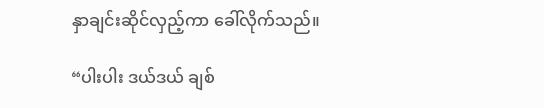နှာချင်းဆိုင်လှည့်ကာ ခေါ်လိုက်သည်။

“ပါးပါး ဒယ်ဒယ် ချစ်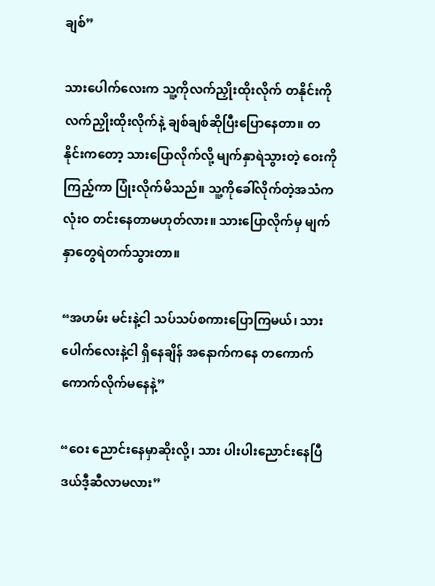ချစ်”

သားပေါက်လေးက သူ့ကိုလက်ညှိုးထိုးလိုက် တနိုင်းကိုလက်ညှိုးထိုးလိုက်နဲ့ ချစ်ချစ်ဆိုပြီးပြောနေတာ။ တနိုင်းကတော့ သားပြောလိုက်လို့ မျက်နှာရဲသွားတဲ့ ဝေးကိုကြည့်ကာ ပြုံးလိုက်မိသည်။ သူ့ကိုခေါ်လိုက်တဲ့အသံက လုံးဝ တင်းနေတာမဟုတ်လား။ သားပြောလိုက်မှ မျက်နှာတွေရဲတက်သွားတာ။

“အဟမ်း မင်းနဲ့ငါ သပ်သပ်စကားပြောကြမယ်၊ သားပေါက်လေးနဲ့ငါ ရှိနေချိန် အနောက်ကနေ တကောက်ကောက်လိုက်မနေနဲ့”

“ဝေး ညောင်းနေမှာဆိုးလို့၊ သား ပါးပါးညောင်းနေပြီ ဒယ်ဒီ့ဆီလာမလား”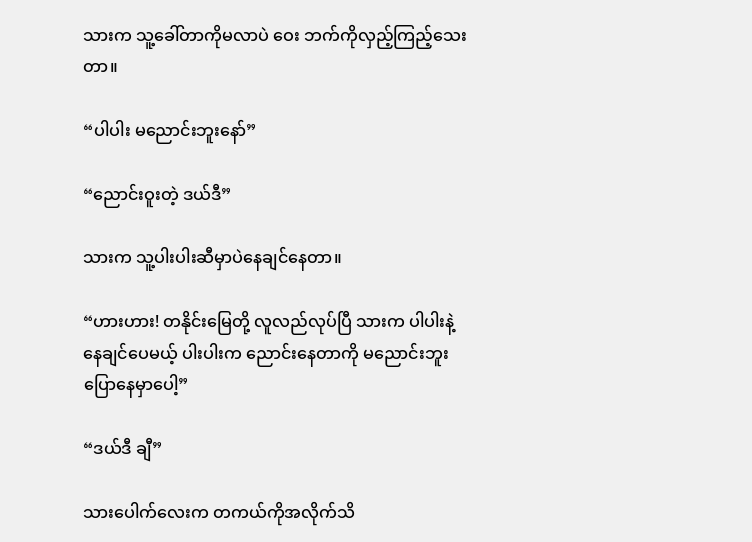သားက သူ့ခေါ်တာကိုမလာပဲ ဝေး ဘက်ကိုလှည့်ကြည့်သေးတာ။

“ပါပါး မညောင်းဘူးနော်”

“ညောင်းဝူးတဲ့ ဒယ်ဒီ”

သားက သူ့ပါးပါးဆီမှာပဲနေချင်နေတာ။

“ဟားဟား! တနိုင်းမြေတို့ လူလည်လုပ်ပြီ သားက ပါပါးနဲ့နေချင်ပေမယ့် ပါးပါးက ညောင်းနေတာကို မညောင်းဘူးပြောနေမှာပေါ့”

“ဒယ်ဒီ ချီ”

သားပေါက်လေးက တကယ်ကိုအလိုက်သိ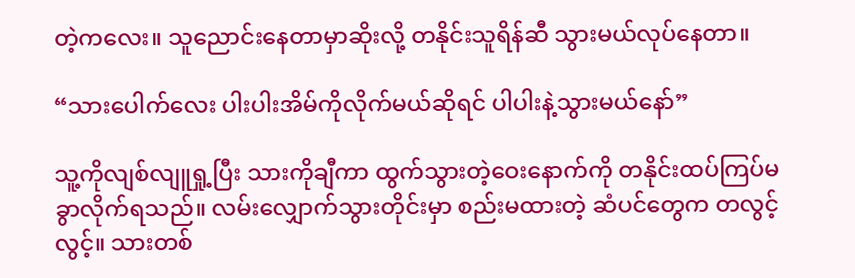တဲ့ကလေး။ သူညောင်းနေတာမှာဆိုးလို့ တနိုင်းသူရိန်ဆီ သွားမယ်လုပ်နေတာ။

“သားပေါက်လေး ပါးပါးအိမ်ကိုလိုက်မယ်ဆိုရင် ပါပါးနဲ့သွားမယ်နော်”

သူ့ကိုလျစ်လျူရှု့ပြီး သားကိုချီကာ ထွက်သွားတဲ့ဝေးနောက်ကို တနိုင်းထပ်ကြပ်မခွာလိုက်ရသည်။ လမ်းလျှောက်သွားတိုင်းမှာ စည်းမထားတဲ့ ဆံပင်တွေက တလွင့်လွင့်။ သားတစ်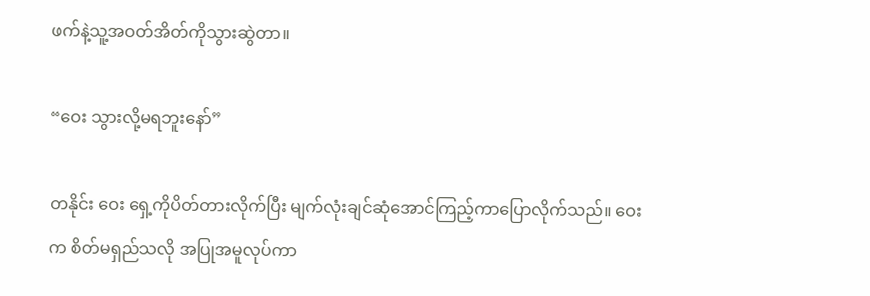ဖက်နဲ့သူ့အဝတ်အိတ်ကိုသွားဆွဲတာ။

“ဝေး သွားလို့မရဘူးနော်”

တနိုင်း ဝေး ရှေ့ကိုပိတ်တားလိုက်ပြီး မျက်လုံးချင်ဆုံအောင်ကြည့်ကာပြောလိုက်သည်။ ဝေးက စိတ်မရှည်သလို အပြုအမူလုပ်ကာ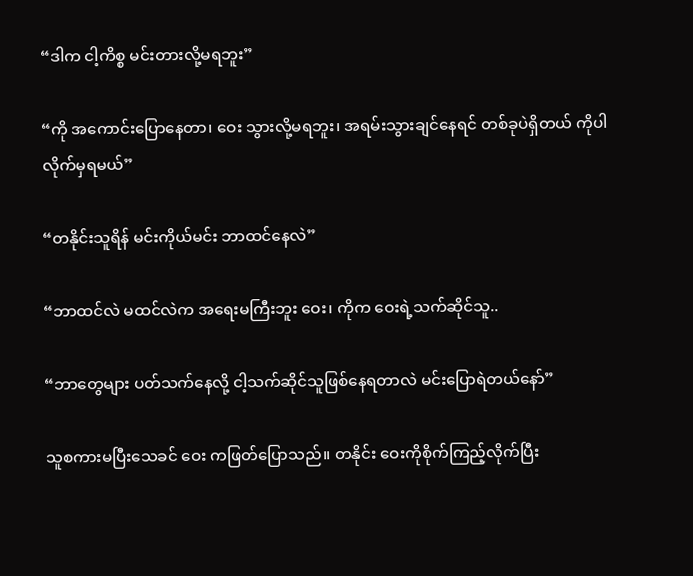“ဒါက ငါ့ကိစ္စ မင်းတားလို့မရဘူး”

“ကို အကောင်းပြောနေတာ၊ ဝေး သွားလို့မရဘူး၊ အရမ်းသွားချင်နေရင် တစ်ခုပဲရှိတယ် ကိုပါလိုက်မှရမယ်”

“တနိုင်းသူရိန် မင်းကိုယ်မင်း ဘာထင်နေလဲ”

“ဘာထင်လဲ မထင်လဲက အရေးမကြီးဘူး ဝေး၊ ကိုက ဝေးရဲ့သက်ဆိုင်သူ..

“ဘာတွေများ ပတ်သက်နေလို့ ငါ့သက်ဆိုင်သူဖြစ်နေရတာလဲ မင်းပြောရဲတယ်နော်”

သူစကားမပြီးသေခင် ဝေး ကဖြတ်ပြောသည်။ တနိုင်း ဝေးကိုစိုက်ကြည့်လိုက်ပြီး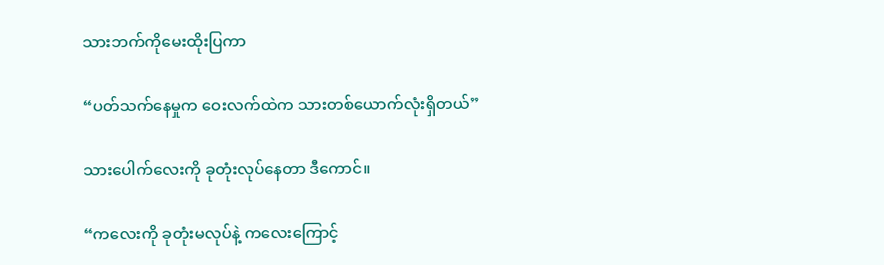သားဘက်ကိုမေးထိုးပြကာ

“ပတ်သက်နေမှုက ဝေးလက်ထဲက သားတစ်ယောက်လုံးရှိတယ်”

သားပေါက်လေးကို ခုတုံးလုပ်နေတာ ဒီကောင်။

“ကလေးကို ခုတုံးမလုပ်နဲ့ ကလေးကြောင့်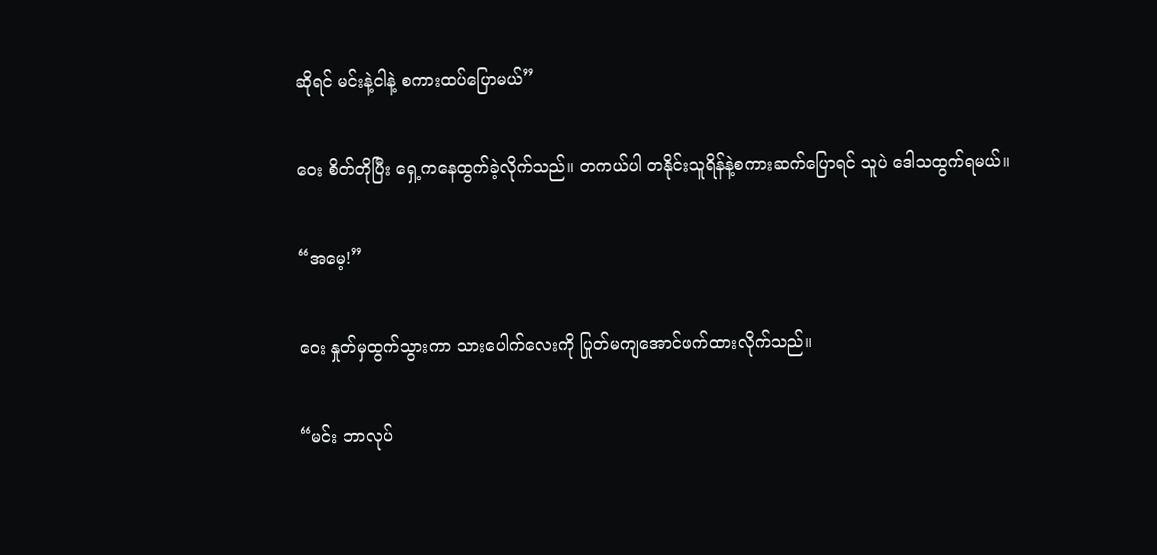ဆိုရင် မင်းနဲ့ငါနဲ့ စကားထပ်ပြောမယ်”

ဝေး စိတ်တိုပြီး ရှေ့ကနေထွက်ခဲ့လိုက်သည်။ တကယ်ပါ တနိုင်းသူရိန်နဲ့စကားဆက်ပြောရင် သူပဲ ဒေါသထွက်ရမယ်။

“အမေ့!”

ဝေး နှုတ်မှထွက်သွားကာ သားပေါက်လေးကို ပြုတ်မကျအောင်ဖက်ထားလိုက်သည်။

“မင်း ဘာလုပ်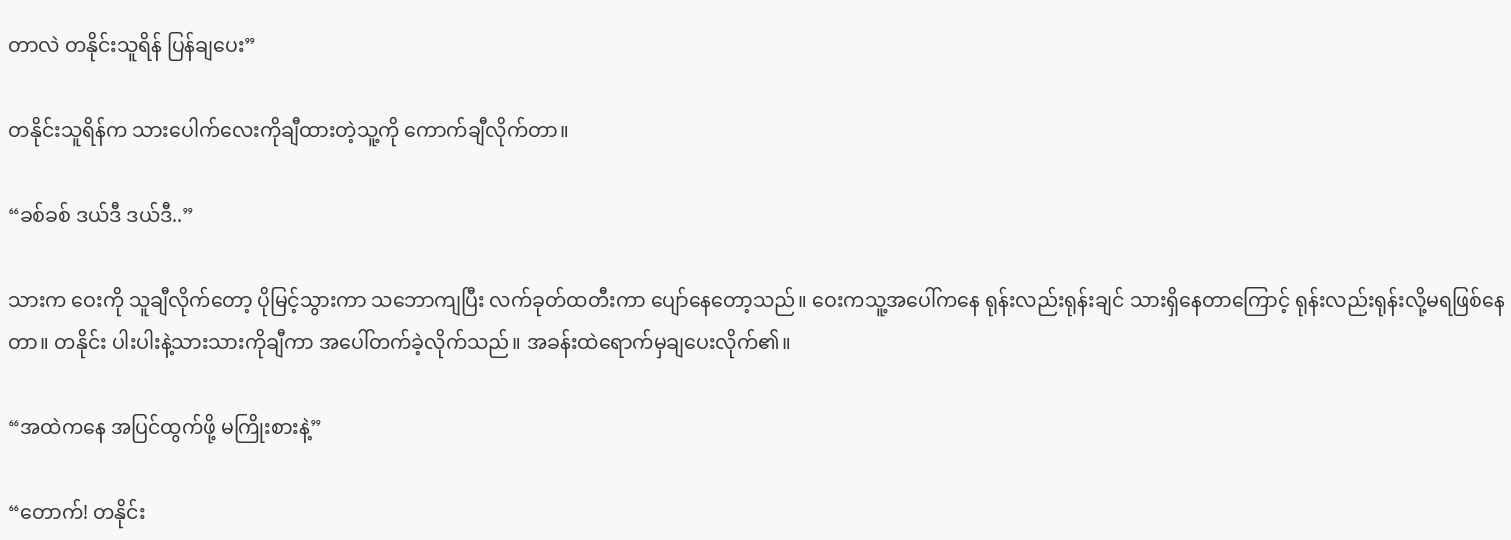တာလဲ တနိုင်းသူရိန် ပြန်ချပေး”

တနိုင်းသူရိန်က သားပေါက်လေးကိုချီထားတဲ့သူ့ကို ကောက်ချီလိုက်တာ။

“ခစ်ခစ် ဒယ်ဒီ ဒယ်ဒီ..”

သားက ဝေးကို သူချီလိုက်တော့ ပိုမြင့်သွားကာ သဘောကျပြီး လက်ခုတ်ထတီးကာ ပျော်နေတော့သည်။ ဝေးကသူ့အပေါ်ကနေ ရုန်းလည်းရုန်းချင် သားရှိနေတာကြောင့် ရုန်းလည်းရုန်းလို့မရဖြစ်နေတာ။ တနိုင်း ပါးပါးနဲ့သားသားကိုချီကာ အပေါ်တက်ခဲ့လိုက်သည်။ အခန်းထဲရောက်မှချပေးလိုက်၏။

“အထဲကနေ အပြင်ထွက်ဖို့ မကြိုးစားနဲ့”

“တောက်! တနိုင်း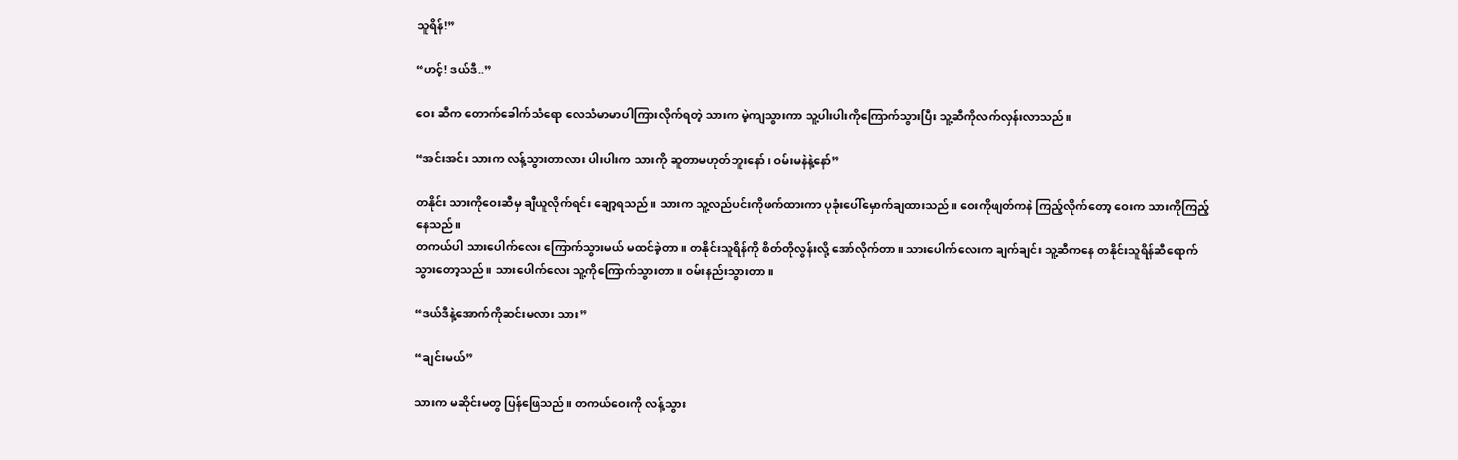သူရိန်!”

“ဟင့်! ဒယ်ဒီ..”

ဝေး ဆီက တောက်ခေါက်သံရော လေသံမာမာပါကြားလိုက်ရတဲ့ သားက မဲ့ကျသွားကာ သူ့ပါးပါးကိုကြောက်သွားပြီး သူ့ဆီကိုလက်လှန်းလာသည်။

“အင်းအင်း သားက လန့်သွားတာလား ပါးပါးက သားကို ဆူတာမဟုတ်ဘူးနော်၊ ဝမ်းမနဲနဲ့နော်”

တနိုင်း သားကိုဝေးဆီမှ ချီယူလိုက်ရင်း ချော့ရသည်။ သားက သူ့လည်ပင်းကိုဖက်ထားကာ ပုခုံးပေါ်မှောက်ချထားသည်။ ဝေးကိုဖျတ်ကနဲ ကြည့်လိုက်တော့ ဝေးက သားကိုကြည့်နေသည်။
တကယ်ပါ သားပေါက်လေး ကြောက်သွားမယ် မထင်ခဲ့တာ။ တနိုင်းသူရိန်ကို စိတ်တိုလွန်းလို့ အော်လိုက်တာ။ သားပေါက်လေးက ချက်ချင်း သူ့ဆီကနေ တနိုင်းသူရိန်ဆီရောက်သွားတော့သည်။ သားပေါက်လေး သူ့ကိုကြောက်သွားတာ။ ဝမ်းနည်းသွားတာ။

“ဒယ်ဒီနဲ့အောက်ကိုဆင်းမလား သား”

“ချင်းမယ်”

သားက မဆိုင်းမတွ ပြန်ဖြေသည်။ တကယ်ဝေးကို လန့်သွား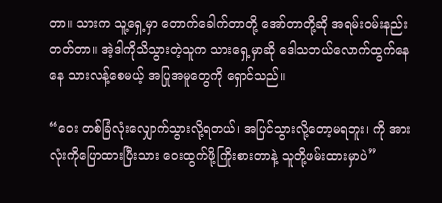တာ။ သားက သူ့ရှေ့မှာ တောက်ခေါက်တာတို့ အော်တာတို့ဆို အရမ်းဝမ်းနည်း တတ်တာ။ အဲ့ဒါကိုသိသွားတဲ့သူက သားရှေ့မှာဆို ဒေါသဘယ်လောက်ထွက်နေနေ သားလန့်စေမယ့် အပြုအမူတွေကို ရှောင်သည်။

“ဝေး တစ်ခြံလုံးလျှောက်သွားလို့ရတယ်၊ အပြင်သွားလို့တော့မရဘူး၊ ကို အားလုံးကိုပြောထားပြီးသား ဝေးထွက်ဖို့ကြိုးစားတာနဲ့ သူတို့ဖမ်းထားမှာပဲ”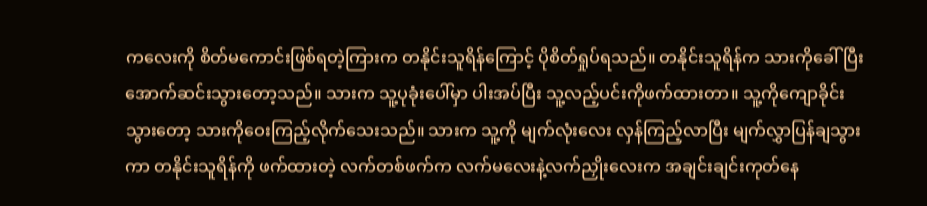ကလေးကို စိတ်မကောင်းဖြစ်ရတဲ့ကြားက တနိုင်းသူရိန်ကြောင့် ပိုစိတ်ရှုပ်ရသည်။ တနိုင်းသူရိန်က သားကိုခေါ်ပြီး အောက်ဆင်းသွားတော့သည်။ သားက သူ့ပုခုံးပေါ်မှာ ပါးအပ်ပြီး သူ့လည့်ပင်းကိုဖက်ထားတာ။ သူ့ကိုကျောခိုင်းသွားတော့ သားကိုဝေးကြည့်လိုက်သေးသည်။ သားက သူ့ကို မျက်လုံးလေး လှန်ကြည့်လာပြီး မျက်လွှာပြန်ချသွားကာ တနိုင်းသူရိန်ကို ဖက်ထားတဲ့ လက်တစ်ဖက်က လက်မလေးနဲ့လက်ညှိုးလေးက အချင်းချင်းကုတ်နေ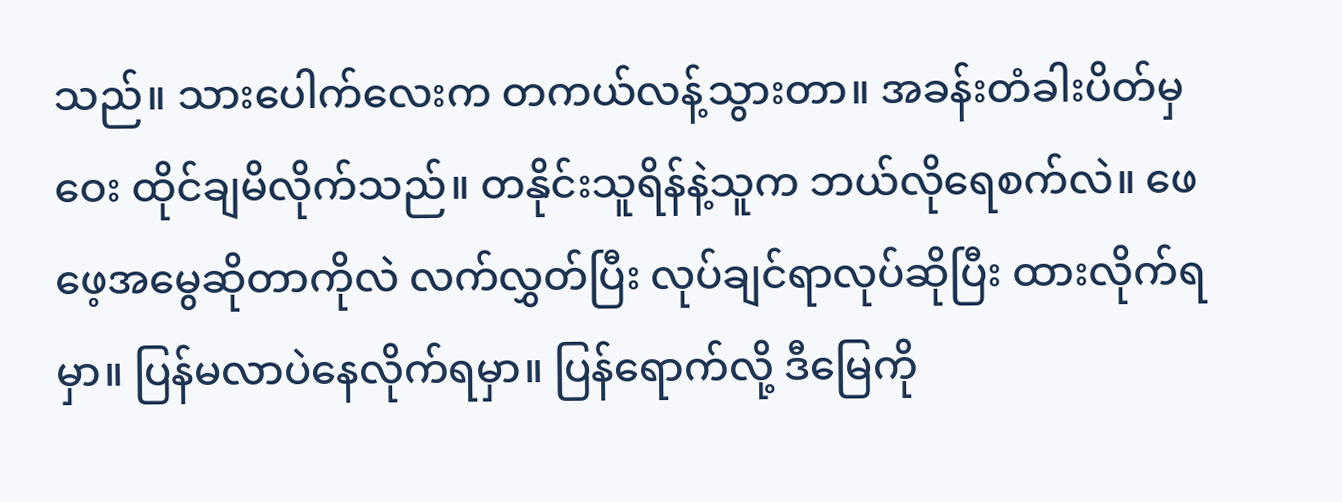သည်။ သားပေါက်လေးက တကယ်လန့်သွားတာ။ အခန်းတံခါးပိတ်မှ ဝေး ထိုင်ချမိလိုက်သည်။ တနိုင်းသူရိန်နဲ့သူက ဘယ်လိုရေစက်လဲ။ ဖေဖေ့အမွေဆိုတာကိုလဲ လက်လွှတ်ပြီး လုပ်ချင်ရာလုပ်ဆိုပြီး ထားလိုက်ရမှာ။ ပြန်မလာပဲနေလိုက်ရမှာ။ ပြန်ရောက်လို့ ဒီမြေကို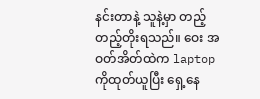နင်းတာနဲ့ သူနဲ့မှာ တည့်တည့်တိုးရသည်။ ဝေး အဝတ်အိတ်ထဲက laptop ကိုထုတ်ယူပြီး ရှေ့နေ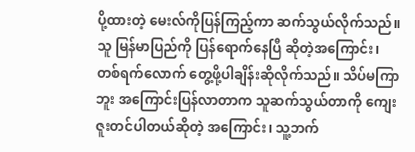ပို့ထားတဲ့ မေးလ်ကိုပြန်ကြည့်ကာ ဆက်သွယ်လိုက်သည်။ သူ မြန်မာပြည်ကို ပြန်ရောက်နေပြီ ဆိုတဲ့အကြောင်း၊ တစ်ရက်လောက် တွေ့ဖို့ပါချိန်းဆိုလိုက်သည်။ သိပ်မကြာဘူး အကြောင်းပြန်လာတာက သူဆက်သွယ်တာကို ကျေးဇူးတင်ပါတယ်ဆိုတဲ့ အကြောင်း၊ သူ့ဘက်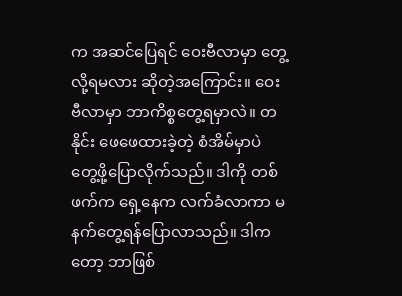က အဆင်ပြေရင် ဝေးဗီလာမှာ တွေ့လို့ရမလား ဆိုတဲ့အကြောင်း။ ဝေးဗီလာမှာ ဘာကိစ္စတွေ့ရမှာလဲ။ တနိုင်း ဖေဖေထားခဲ့တဲ့ စံအိမ်မှာပဲ တွေ့ဖို့ပြောလိုက်သည်။ ဒါကို တစ်ဖက်က ရှေ့နေက လက်ခံလာကာ မနက်တွေ့ရန်ပြောလာသည်။ ဒါကတော့ ဘာဖြစ်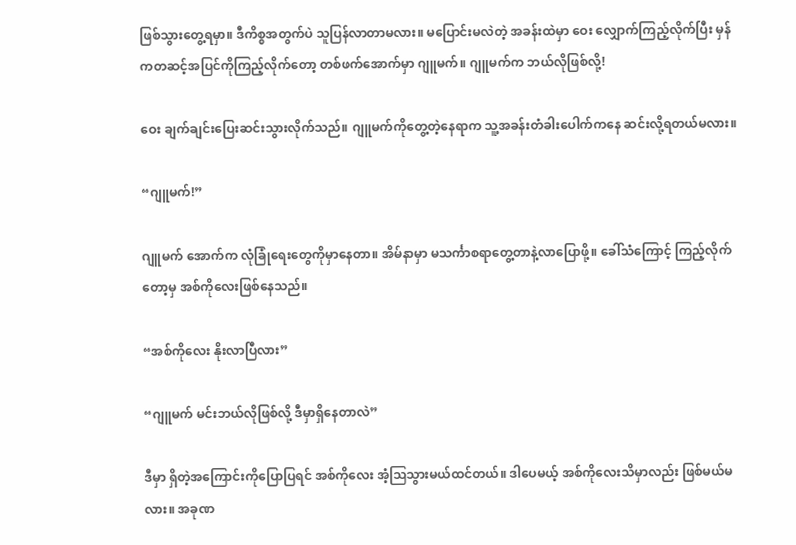ဖြစ်သွားတွေ့ရမှာ။ ဒီကိစ္စအတွက်ပဲ သူပြန်လာတာမလား။ မပြောင်းမလဲတဲ့ အခန်းထဲမှာ ဝေး လျှောက်ကြည့်လိုက်ပြီး မှန်ကတဆင့်အပြင်ကိုကြည့်လိုက်တော့ တစ်ဖက်အောက်မှာ ဂျူမက်။ ဂျူမက်က ဘယ်လိုဖြစ်လို့!

ဝေး ချက်ချင်းပြေးဆင်းသွားလိုက်သည်။ ဂျူမက်ကိုတွေ့တဲ့နေရာက သူ့အခန်းတံခါးပေါက်ကနေ ဆင်းလို့ရတယ်မလား။

“ဂျူမက်!”

ဂျူမက် အောက်က လုံခြုံရေးတွေကိုမှာနေတာ။ အိမ်နာမှာ မသင်္ကာစရာတွေ့တာနဲ့လာပြောဖို့။ ခေါ်သံကြောင့် ကြည့်လိုက်တော့မှ အစ်ကိုလေးဖြစ်နေသည်။

“အစ်ကိုလေး နိုးလာပြီလား”

“ဂျူမက် မင်းဘယ်လိုဖြစ်လို့ ဒီမှာရှိနေတာလဲ”

ဒီမှာ ရှိတဲ့အကြောင်းကိုပြောပြရင် အစ်ကိုလေး အံ့ဩသွားမယ်ထင်တယ်။ ဒါပေမယ့် အစ်ကိုလေးသိမှာလည်း ဖြစ်မယ်မလား။ အခုဏ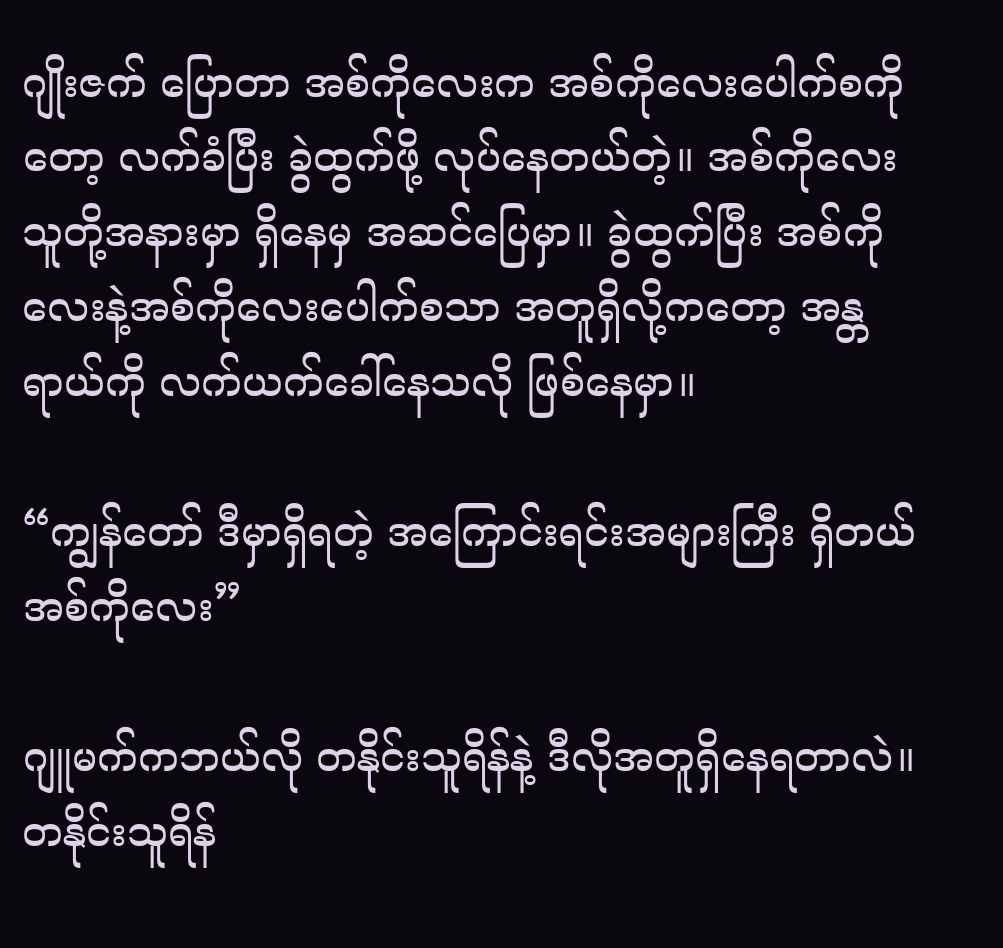ဂျိုးဇက် ပြောတာ အစ်ကိုလေးက အစ်ကိုလေးပေါက်စကိုတော့ လက်ခံပြီး ခွဲထွက်ဖို့ လုပ်နေတယ်တဲ့။ အစ်ကိုလေး သူတို့အနားမှာ ရှိနေမှ အဆင်ပြေမှာ။ ခွဲထွက်ပြီး အစ်ကိုလေးနဲ့အစ်ကိုလေးပေါက်စသာ အတူရှိလို့ကတော့ အန္တရာယ်ကို လက်ယက်ခေါ်နေသလို ဖြစ်နေမှာ။

“ကျွန်တော် ဒီမှာရှိရတဲ့ အကြောင်းရင်းအများကြီး ရှိတယ် အစ်ကိုလေး”

ဂျူမက်ကဘယ်လို တနိုင်းသူရိန်နဲ့ ဒီလိုအတူရှိနေရတာလဲ။ တနိုင်းသူရိန်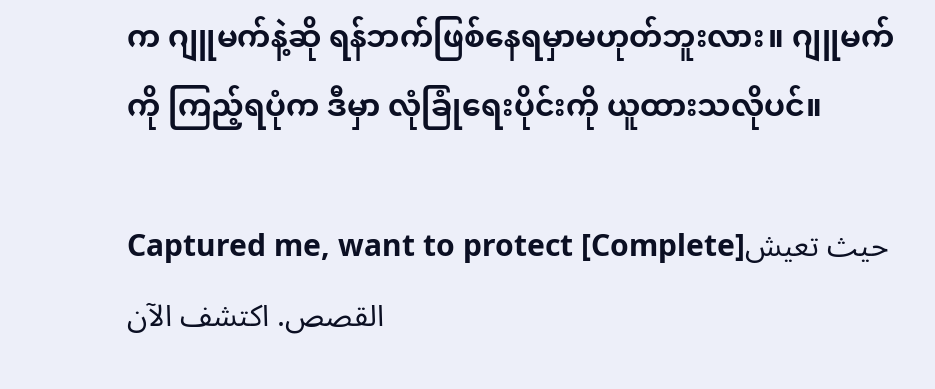က ဂျူမက်နဲ့ဆို ရန်ဘက်ဖြစ်နေရမှာမဟုတ်ဘူးလား။ ဂျူမက်ကို ကြည့်ရပုံက ဒီမှာ လုံခြုံရေးပိုင်းကို ယူထားသလိုပင်။

Captured me, want to protect [Complete]حيث تعيش القصص. اكتشف الآن